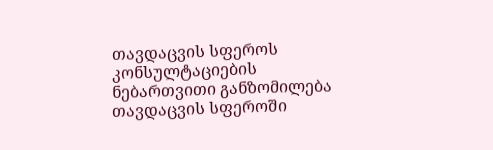თავდაცვის სფეროს კონსულტაციების ნებართვითი განზომილება
თავდაცვის სფეროში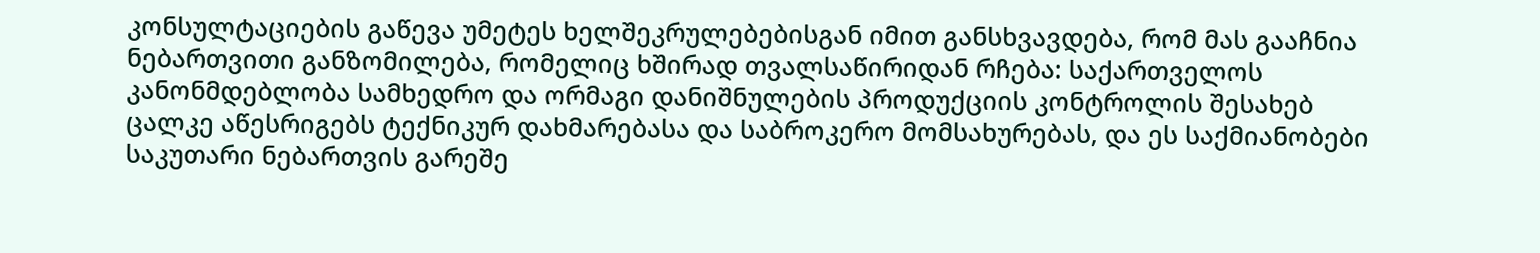კონსულტაციების გაწევა უმეტეს ხელშეკრულებებისგან იმით განსხვავდება, რომ მას გააჩნია ნებართვითი განზომილება, რომელიც ხშირად თვალსაწირიდან რჩება: საქართველოს კანონმდებლობა სამხედრო და ორმაგი დანიშნულების პროდუქციის კონტროლის შესახებ ცალკე აწესრიგებს ტექნიკურ დახმარებასა და საბროკერო მომსახურებას, და ეს საქმიანობები საკუთარი ნებართვის გარეშე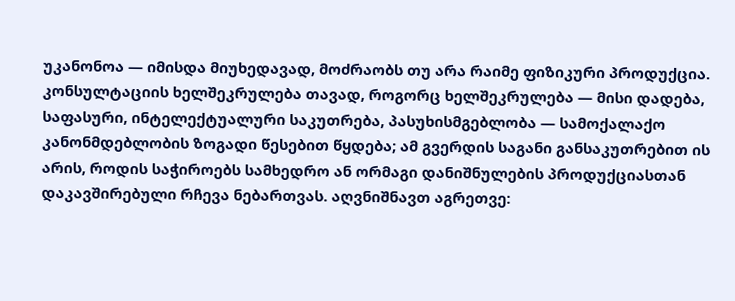უკანონოა — იმისდა მიუხედავად, მოძრაობს თუ არა რაიმე ფიზიკური პროდუქცია. კონსულტაციის ხელშეკრულება თავად, როგორც ხელშეკრულება — მისი დადება, საფასური, ინტელექტუალური საკუთრება, პასუხისმგებლობა — სამოქალაქო კანონმდებლობის ზოგადი წესებით წყდება; ამ გვერდის საგანი განსაკუთრებით ის არის, როდის საჭიროებს სამხედრო ან ორმაგი დანიშნულების პროდუქციასთან დაკავშირებული რჩევა ნებართვას. აღვნიშნავთ აგრეთვე: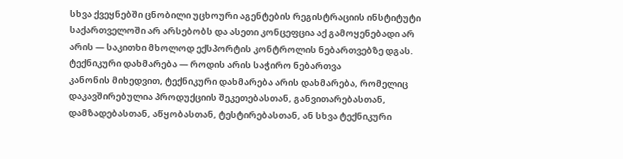სხვა ქვეყნებში ცნობილი უცხოური აგენტების რეგისტრაციის ინსტიტუტი საქართველოში არ არსებობს და ასეთი კონცეფცია აქ გამოყენებადი არ არის — საკითხი მხოლოდ ექსპორტის კონტროლის ნებართვებზე დგას.
ტექნიკური დახმარება — როდის არის საჭირო ნებართვა
კანონის მიხედვით, ტექნიკური დახმარება არის დახმარება, რომელიც დაკავშირებულია პროდუქციის შეკეთებასთან, განვითარებასთან, დამზადებასთან, აწყობასთან, ტესტირებასთან, ან სხვა ტექნიკური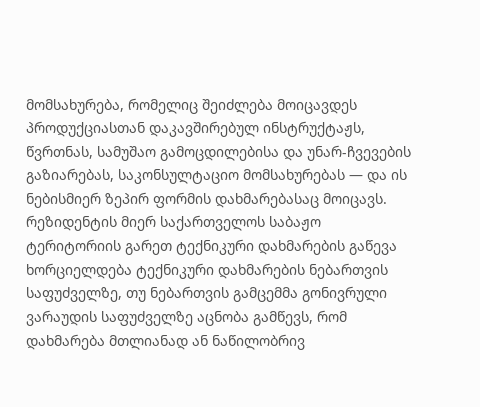მომსახურება, რომელიც შეიძლება მოიცავდეს პროდუქციასთან დაკავშირებულ ინსტრუქტაჟს, წვრთნას, სამუშაო გამოცდილებისა და უნარ-ჩვევების გაზიარებას, საკონსულტაციო მომსახურებას — და ის ნებისმიერ ზეპირ ფორმის დახმარებასაც მოიცავს. რეზიდენტის მიერ საქართველოს საბაჟო ტერიტორიის გარეთ ტექნიკური დახმარების გაწევა ხორციელდება ტექნიკური დახმარების ნებართვის საფუძველზე, თუ ნებართვის გამცემმა გონივრული ვარაუდის საფუძველზე აცნობა გამწევს, რომ დახმარება მთლიანად ან ნაწილობრივ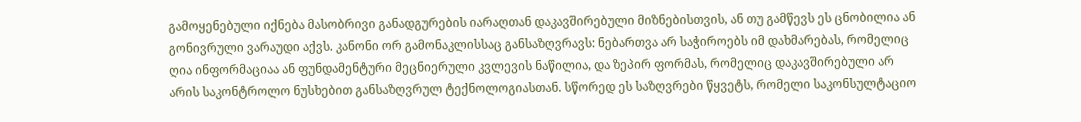გამოყენებული იქნება მასობრივი განადგურების იარაღთან დაკავშირებული მიზნებისთვის, ან თუ გამწევს ეს ცნობილია ან გონივრული ვარაუდი აქვს. კანონი ორ გამონაკლისსაც განსაზღვრავს: ნებართვა არ საჭიროებს იმ დახმარებას, რომელიც ღია ინფორმაციაა ან ფუნდამენტური მეცნიერული კვლევის ნაწილია, და ზეპირ ფორმას, რომელიც დაკავშირებული არ არის საკონტროლო ნუსხებით განსაზღვრულ ტექნოლოგიასთან. სწორედ ეს საზღვრები წყვეტს, რომელი საკონსულტაციო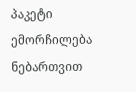პაკეტი ემორჩილება ნებართვით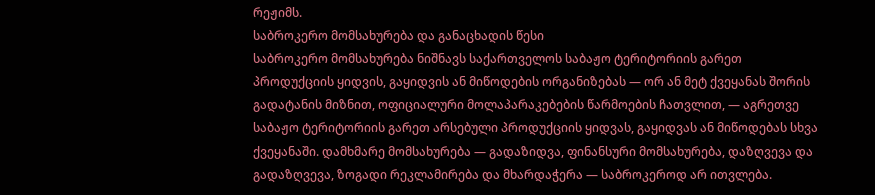რეჟიმს.
საბროკერო მომსახურება და განაცხადის წესი
საბროკერო მომსახურება ნიშნავს საქართველოს საბაჟო ტერიტორიის გარეთ პროდუქციის ყიდვის, გაყიდვის ან მიწოდების ორგანიზებას — ორ ან მეტ ქვეყანას შორის გადატანის მიზნით, ოფიციალური მოლაპარაკებების წარმოების ჩათვლით, — აგრეთვე საბაჟო ტერიტორიის გარეთ არსებული პროდუქციის ყიდვას, გაყიდვას ან მიწოდებას სხვა ქვეყანაში. დამხმარე მომსახურება — გადაზიდვა, ფინანსური მომსახურება, დაზღვევა და გადაზღვევა, ზოგადი რეკლამირება და მხარდაჭერა — საბროკეროდ არ ითვლება.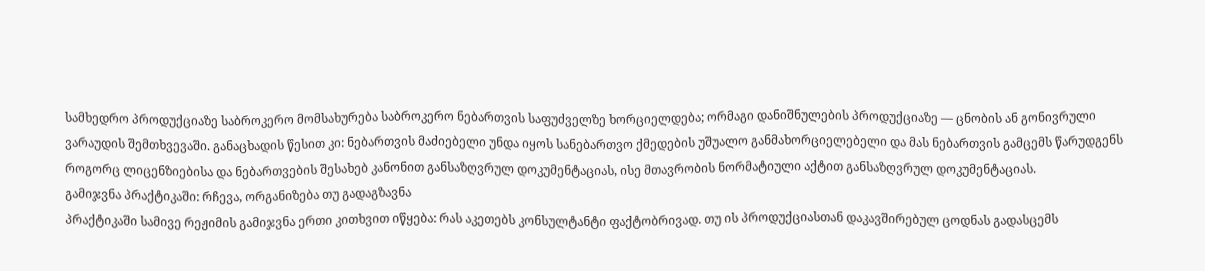სამხედრო პროდუქციაზე საბროკერო მომსახურება საბროკერო ნებართვის საფუძველზე ხორციელდება; ორმაგი დანიშნულების პროდუქციაზე — ცნობის ან გონივრული ვარაუდის შემთხვევაში. განაცხადის წესით კი: ნებართვის მაძიებელი უნდა იყოს სანებართვო ქმედების უშუალო განმახორციელებელი და მას ნებართვის გამცემს წარუდგენს როგორც ლიცენზიებისა და ნებართვების შესახებ კანონით განსაზღვრულ დოკუმენტაციას, ისე მთავრობის ნორმატიული აქტით განსაზღვრულ დოკუმენტაციას.
გამიჯვნა პრაქტიკაში: რჩევა, ორგანიზება თუ გადაგზავნა
პრაქტიკაში სამივე რეჟიმის გამიჯვნა ერთი კითხვით იწყება: რას აკეთებს კონსულტანტი ფაქტობრივად. თუ ის პროდუქციასთან დაკავშირებულ ცოდნას გადასცემს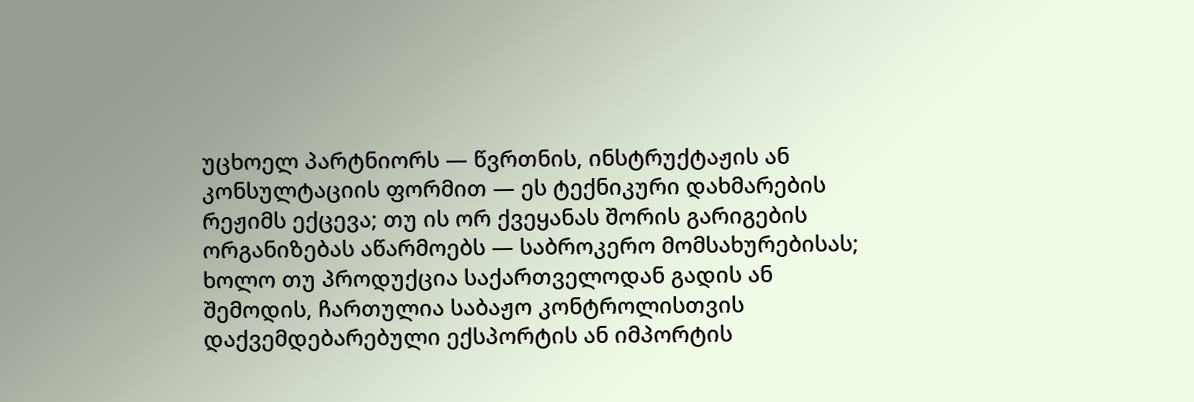უცხოელ პარტნიორს — წვრთნის, ინსტრუქტაჟის ან კონსულტაციის ფორმით — ეს ტექნიკური დახმარების რეჟიმს ექცევა; თუ ის ორ ქვეყანას შორის გარიგების ორგანიზებას აწარმოებს — საბროკერო მომსახურებისას; ხოლო თუ პროდუქცია საქართველოდან გადის ან შემოდის, ჩართულია საბაჟო კონტროლისთვის დაქვემდებარებული ექსპორტის ან იმპორტის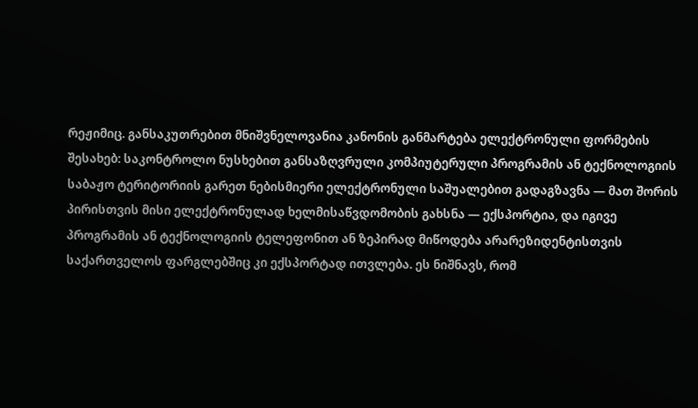რეჟიმიც. განსაკუთრებით მნიშვნელოვანია კანონის განმარტება ელექტრონული ფორმების შესახებ: საკონტროლო ნუსხებით განსაზღვრული კომპიუტერული პროგრამის ან ტექნოლოგიის საბაჟო ტერიტორიის გარეთ ნებისმიერი ელექტრონული საშუალებით გადაგზავნა — მათ შორის პირისთვის მისი ელექტრონულად ხელმისაწვდომობის გახსნა — ექსპორტია, და იგივე პროგრამის ან ტექნოლოგიის ტელეფონით ან ზეპირად მიწოდება არარეზიდენტისთვის საქართველოს ფარგლებშიც კი ექსპორტად ითვლება. ეს ნიშნავს, რომ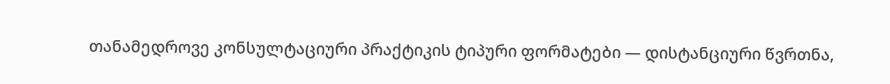თანამედროვე კონსულტაციური პრაქტიკის ტიპური ფორმატები — დისტანციური წვრთნა,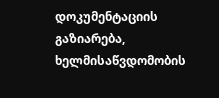დოკუმენტაციის გაზიარება, ხელმისაწვდომობის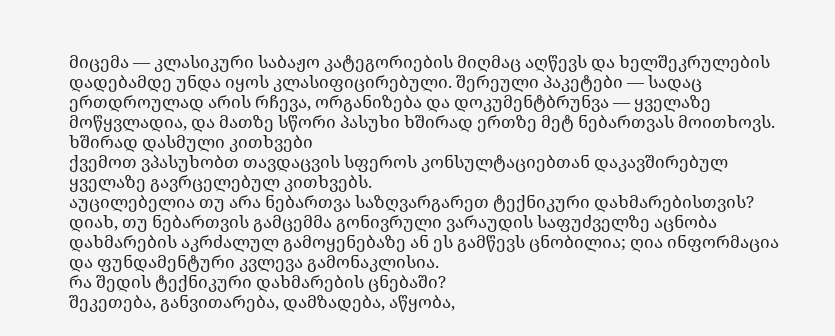მიცემა — კლასიკური საბაჟო კატეგორიების მიღმაც აღწევს და ხელშეკრულების დადებამდე უნდა იყოს კლასიფიცირებული. შერეული პაკეტები — სადაც ერთდროულად არის რჩევა, ორგანიზება და დოკუმენტბრუნვა — ყველაზე მოწყვლადია, და მათზე სწორი პასუხი ხშირად ერთზე მეტ ნებართვას მოითხოვს.
ხშირად დასმული კითხვები
ქვემოთ ვპასუხობთ თავდაცვის სფეროს კონსულტაციებთან დაკავშირებულ ყველაზე გავრცელებულ კითხვებს.
აუცილებელია თუ არა ნებართვა საზღვარგარეთ ტექნიკური დახმარებისთვის?
დიახ, თუ ნებართვის გამცემმა გონივრული ვარაუდის საფუძველზე აცნობა დახმარების აკრძალულ გამოყენებაზე ან ეს გამწევს ცნობილია; ღია ინფორმაცია და ფუნდამენტური კვლევა გამონაკლისია.
რა შედის ტექნიკური დახმარების ცნებაში?
შეკეთება, განვითარება, დამზადება, აწყობა,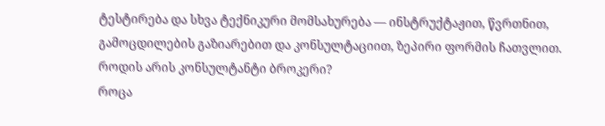ტესტირება და სხვა ტექნიკური მომსახურება — ინსტრუქტაჟით, წვრთნით, გამოცდილების გაზიარებით და კონსულტაციით, ზეპირი ფორმის ჩათვლით.
როდის არის კონსულტანტი ბროკერი?
როცა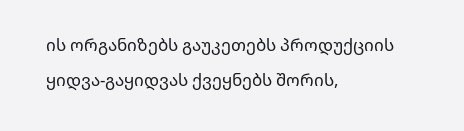ის ორგანიზებს გაუკეთებს პროდუქციის ყიდვა-გაყიდვას ქვეყნებს შორის,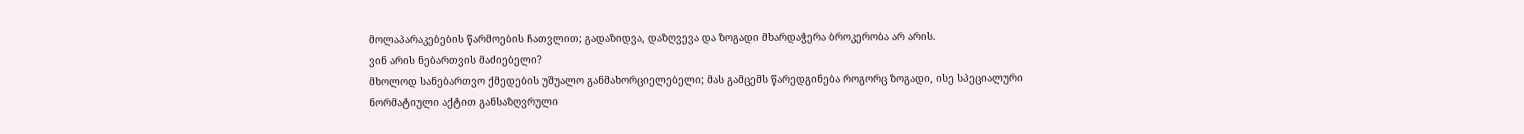მოლაპარაკებების წარმოების ჩათვლით; გადაზიდვა, დაზღვევა და ზოგადი მხარდაჭერა ბროკერობა არ არის.
ვინ არის ნებართვის მაძიებელი?
მხოლოდ სანებართვო ქმედების უშუალო განმახორციელებელი; მას გამცემს წარედგინება როგორც ზოგადი, ისე სპეციალური ნორმატიული აქტით განსაზღვრული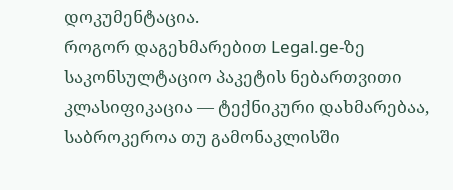დოკუმენტაცია.
როგორ დაგეხმარებით Legal.ge-ზე
საკონსულტაციო პაკეტის ნებართვითი კლასიფიკაცია — ტექნიკური დახმარებაა, საბროკეროა თუ გამონაკლისში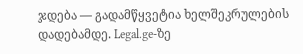ჯდება — გადამწყვეტია ხელშეკრულების დადებამდე. Legal.ge-ზე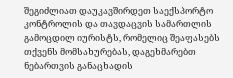შეგიძლიათ დაუკავშირდეთ საექსპორტო კონტროლის და თავდაცვის სამართლის გამოცდილ იურისტს, რომელიც შეაფასებს თქვენს მომსახურებას, დაგეხმარებთ ნებართვის განაცხადის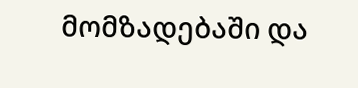მომზადებაში და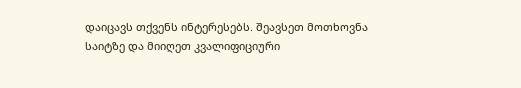დაიცავს თქვენს ინტერესებს. შეავსეთ მოთხოვნა საიტზე და მიიღეთ კვალიფიციური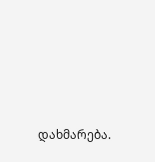დახმარება.